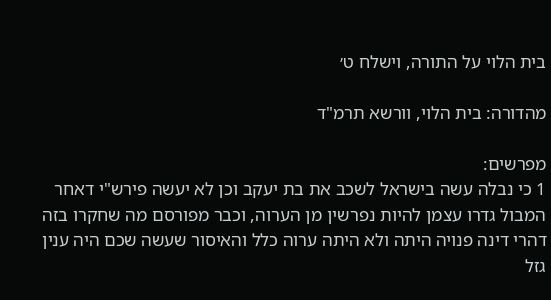בית הלוי על התורה, וישלח ט׳

מהדורה: בית הלוי, וורשא תרמ"ד

מפרשים:
1 כי נבלה עשה בישראל לשכב את בת יעקב וכן לא יעשה פירש"י דאחר המבול גדרו עצמן להיות נפרשין מן הערוה, וכבר מפורסם מה שחקרו בזה דהרי דינה פנויה היתה ולא היתה ערוה כלל והאיסור שעשה שכם היה ענין גזל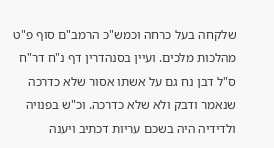שלקחה בעל כרחה וכמש"כ הרמב"ם סוף פ"ט מהלכות מלכים. ועיין בסנהדרין דף נ"ח דר"ח ס"ל דבן נח גם על אשתו אסור שלא כדרכה שנאמר ודבק ולא שלא כדרכה. וכ"ש בפנויה ולדידיה היה בשכם עריות דכתיב ויענה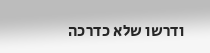ודרשו שלא כדרכה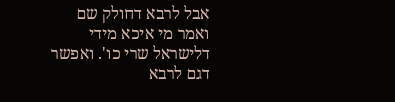אבל לרבא דחולק שם ואמר מי איכא מידי דלישראל שרי כו'. ואפשר דגם לרבא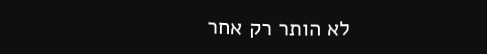לא הותר רק אחר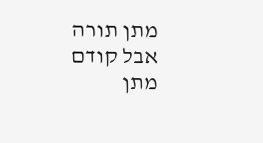מתן תורה אבל קודם מתן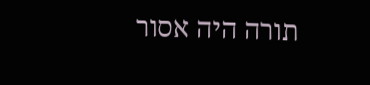תורה היה אסור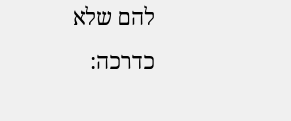להם שלא כדרכה: